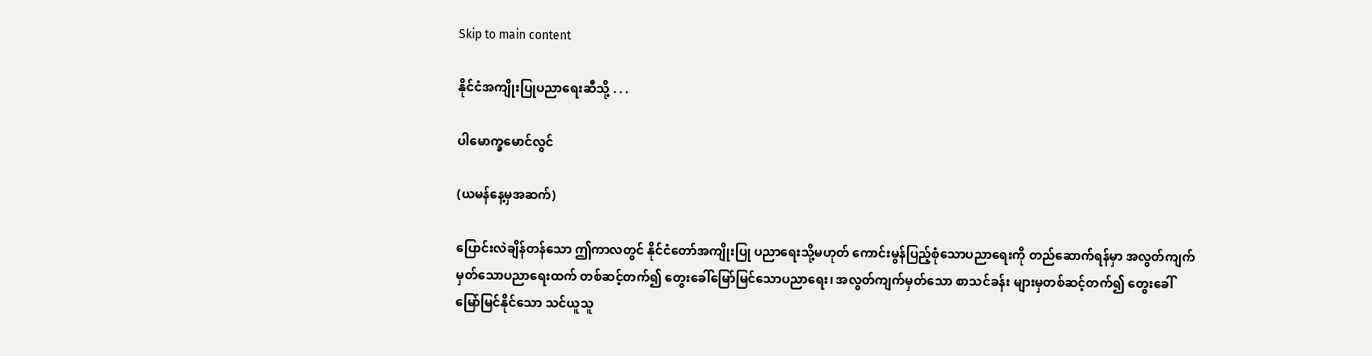Skip to main content

နိုင်ငံအကျိုးပြုပညာရေးဆီသို့ . . .

ပါမောက္ခမောင်လွင်

(ယမန်နေ့မှအဆက်)

ပြောင်းလဲချိန်တန်သော ဤကာလတွင် နိုင်ငံတော်အကျိုးပြု ပညာရေးသို့မဟုတ် ကောင်းမွန်ပြည့်စုံသောပညာရေးကို တည်ဆောက်ရန်မှာ အလွတ်ကျက်မှတ်သောပညာရေးထက် တစ်ဆင့်တက်၍ တွေးခေါ်မြော်မြင်သောပညာရေး၊ အလွတ်ကျက်မှတ်သော စာသင်ခန်း များမှတစ်ဆင့်တက်၍ တွေးခေါ်မြော်မြင်နိုင်သော သင်ယူသူ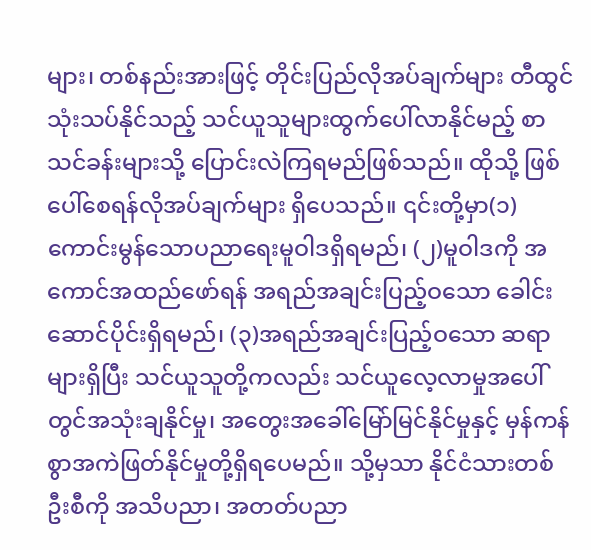များ၊ တစ်နည်းအားဖြင့် တိုင်းပြည်လိုအပ်ချက်များ တီထွင်သုံးသပ်နိုင်သည့် သင်ယူသူများထွက်ပေါ်လာနိုင်မည့် စာသင်ခန်းများသို့ ပြောင်းလဲကြရမည်ဖြစ်သည်။ ထိုသို့ ဖြစ်ပေါ်စေရန်လိုအပ်ချက်များ ရှိပေသည်။ ၎င်းတို့မှာ(၁) ကောင်းမွန်သောပညာရေးမူဝါဒရှိရမည်၊ (၂)မူဝါဒကို အကောင်အထည်ဖော်ရန် အရည်အချင်းပြည့်ဝသော ခေါင်းဆောင်ပိုင်းရှိရမည်၊ (၃)အရည်အချင်းပြည့်ဝသော ဆရာများရှိပြီး သင်ယူသူတို့ကလည်း သင်ယူလေ့လာမှုအပေါ်တွင်အသုံးချနိုင်မှု၊ အတွေးအခေါ်မြော်မြင်နိုင်မှုနှင့် မှန်ကန်စွာအကဲဖြတ်နိုင်မှုတို့ရှိရပေမည်။ သို့မှသာ နိုင်ငံသားတစ်ဦးစီကို အသိပညာ၊ အတတ်ပညာ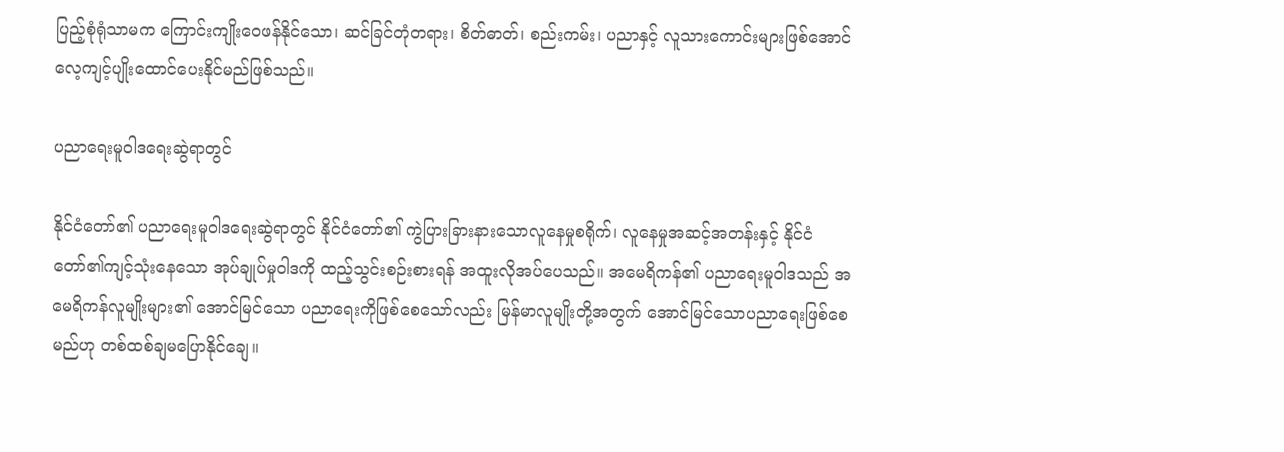ပြည့်စုံရုံသာမက ကြောင်းကျိုးဝေဖန်နိုင်သော၊ ဆင်ခြင်တုံတရား၊ စိတ်ဓာတ်၊ စည်းကမ်း၊ ပညာနှင့် လူသားကောင်းများဖြစ်အောင် လေ့ကျင့်ပျိုးထောင်ပေးနိုင်မည်ဖြစ်သည်။

ပညာရေးမူဝါဒရေးဆွဲရာတွင်

နိုင်ငံတော်၏ ပညာရေးမူဝါဒရေးဆွဲရာတွင် နိုင်ငံတော်၏ ကွဲပြားခြားနားသောလူနေမှုစရိုက်၊ လူနေမှုအဆင့်အတန်းနှင့် နိုင်ငံတော်၏ကျင့်သုံးနေသော အုပ်ချုပ်မှုဝါဒကို ထည့်သွင်းစဉ်းစားရန် အထူးလိုအပ်ပေသည်။ အမေရိကန်၏ ပညာရေးမူဝါဒသည် အမေရိကန်လူမျိုးများ၏ အောင်မြင်သော ပညာ‌ရေးကိုဖြစ်စေသော်လည်း မြန်မာလူမျိုးတို့အတွက် အောင်မြင်သောပညာရေးဖြစ်စေမည်ဟု တစ်ထစ်ချမပြောနိုင်ချေ။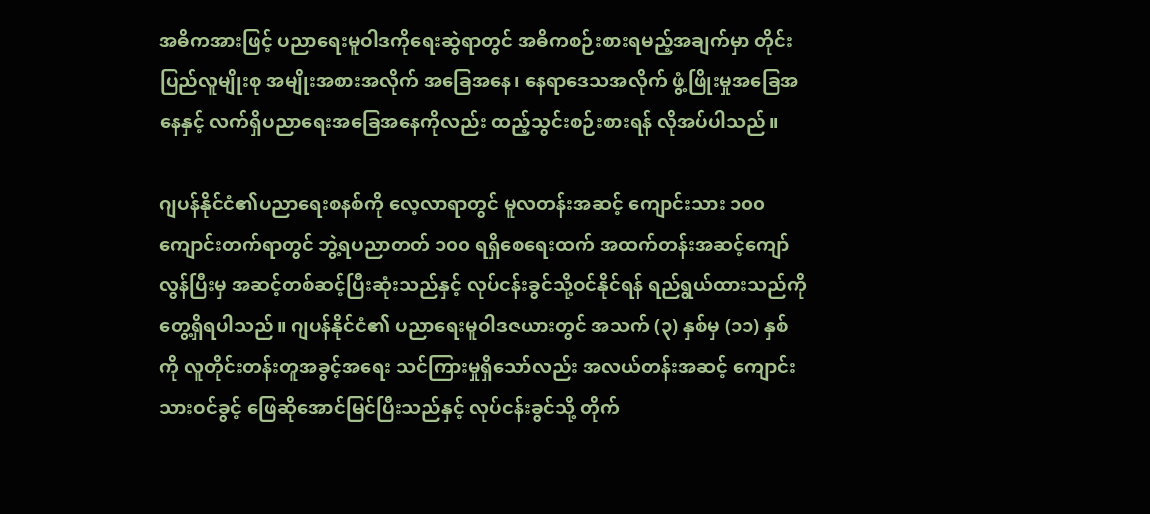အဓိကအားဖြင့် ပညာရေးမူဝါဒကိုရေးဆွဲရာတွင် အဓိကစဉ်းစားရမည့်အချက်မှာ တိုင်းပြည်လူမျိုးစု အမျိုးအစားအလိုက် အခြေအနေ၊ နေရာဒေသအလိုက် ဖွံ့ဖြိုးမှုအခြေအနေနှင့် လက်ရှိပညာရေးအခြေအနေကိုလည်း ထည့်သွင်းစဉ်းစားရန် လိုအပ်ပါသည်။

ဂျပန်နိုင်ငံ၏ပညာရေးစနစ်ကို လေ့လာရာတွင် မူလတန်းအဆင့် ကျောင်းသား ၁၀၀ ကျောင်းတက်ရာတွင် ဘွဲ့ရပညာတတ် ၁၀၀ ရရှိစေရေးထက် အထက်တန်းအဆင့်ကျော်လွန်ပြီးမှ အဆင့်တစ်ဆင့်ပြီးဆုံးသည်နှင့် လုပ်ငန်းခွင်သို့ဝင်နိုင်ရန် ရည်ရွယ်ထားသည်ကို တွေ့ရှိရပါသည်။ ဂျပန်နိုင်ငံ၏ ပညာရေးမူဝါဒဇယားတွင် အသက် (၃) နှစ်မှ (၁၁) နှစ်ကို လူတိုင်းတန်းတူအခွင့်အရေး သင်ကြားမှုရှိသော်လည်း အလယ်တန်းအဆင့် ကျောင်းသားဝင်ခွင့် ဖြေဆိုအောင်မြင်ပြီးသည်နှင့် လုပ်ငန်းခွင်သို့ တိုက်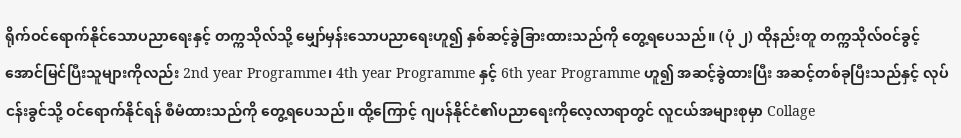ရိုက်ဝင်ရောက်နိုင်သောပညာရေးနှင့် တက္ကသိုလ်သို့ မျှော်မှန်းသောပညာရေးဟူ၍ နှစ်ဆင့်ခွဲခြားထားသည်ကို တွေ့ရပေသည်။ (ပုံ ၂) ထိုနည်းတူ တက္ကသိုလ်ဝင်ခွင့် အောင်မြင်ပြီးသူများကိုလည်း 2nd year Programme၊ 4th year Programme နှင့် 6th year Programme ဟူ၍ အဆင့်ခွဲထားပြီး အဆင့်တစ်ခုပြီးသည်နှင့် လုပ်ငန်းခွင်သို့ ဝင်ရောက်နိုင်ရန် စီမံထားသည်ကို တွေ့ရပေသည်။ ထို့ကြောင့် ဂျပန်နိုင်ငံ၏ပညာရေးကိုလေ့လာရာတွင် လူငယ်အများစုမှာ Collage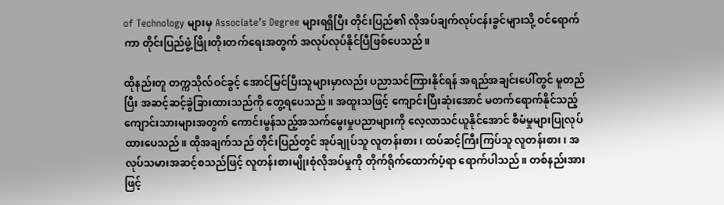of Technology များမှ Associate’s Degree များရရှိပြီး တိုင်းပြည်၏ လိုအပ်ချက်လုပ်ငန်းခွင်များသို့ ဝင်ရောက်ကာ တိုင်းပြည်ဖွံ့ဖြိုးတိုးတက်ရေးအတွက် အလုပ်လုပ်နိုင်ပြီဖြစ်ပေသည်။

ထိုနည်းတူ တက္ကသိုလ်ဝင်ခွင့် အောင်မြင်ပြီးသူများမှာလည်း ပညာသင်ကြားနိုင်ရန် အရည်အချင်းပေါ်တွင် မူတည်ပြီး အဆင့်ဆင့်ခွဲခြားထားသည်ကို တွေ့ရပေသည်။ အထူးသဖြင့် ကျောင်းပြီးဆုံးအောင် မတက်ရောက်နိုင်သည့် ကျောင်းသားများအတွက် ကောင်းမွန်သည့်အသက်မွေးမှုပညာများကို လေ့လာသင်ယူနိုင်အောင် စီမံမှုများပြုလုပ်ထားပေသည်။ ထိုအချက်သည် တိုင်းပြည်တွင် အုပ်ချုပ်သူ လူတန်းစား၊ ထပ်ဆင့်ကြီးကြပ်သူ လူတန်းစား၊ အလုပ်သမားအဆင့်စသည်ဖြင့် လူတန်းစားမျိုးစုံလိုအပ်မှုကို တိုက်ရိုက်ထောက်ပံ့ရာ ရောက်ပါသည်။ တစ်နည်းအားဖြင့်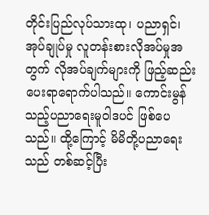တိုင်းပြည်လုပ်သားထု၊ ပညာရှင်၊ အုပ်ချုပ်မှု လူတန်းစားလိုအပ်မှုအတွက် လိုအပ်ချက်များကို ဖြည့်ဆည်းပေးရာရောက်ပါသည်။ ကောင်းမွန်သည့်ပညာရေးမူဝါဒပင် ဖြစ်ပေသည်။ ထို့ကြောင့် မိမိတို့ပညာရေးသည် တစ်ဆင့်ပြီး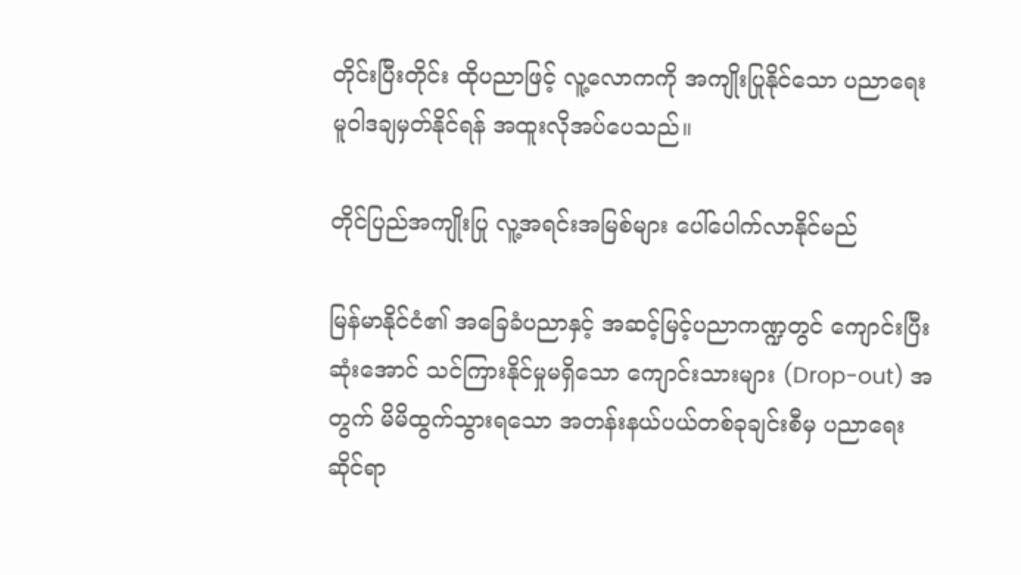တိုင်းပြီးတိုင်း ထိုပညာဖြင့် လူ့လောကကို အကျိုးပြုနိုင်သော ပညာရေးမူဝါဒချမှတ်နိုင်ရန် အထူးလိုအပ်ပေသည်။

တိုင်ပြည်အကျိုးပြု လူ့အရင်းအမြစ်များ ပေါ်ပေါက်လာနိုင်မည်

မြန်မာနိုင်ငံ၏ အခြေခံပညာနှင့် အဆင့်မြင့်ပညာကဏ္ဍတွင် ကျောင်းပြီးဆုံးအောင် သင်ကြားနိုင်မှုမရှိသော ကျောင်းသားများ (Drop-out) အတွက် မိမိထွက်သွားရသော အတန်းနယ်ပယ်တစ်ခုချင်းစီမှ ပညာရေးဆိုင်ရာ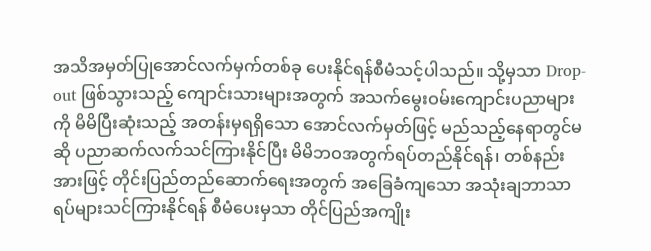အသိအမှတ်ပြုအောင်လက်မှက်တစ်ခု ပေးနိုင်ရန်စီမံသင့်ပါသည်။ သို့မှသာ Drop-out ဖြစ်သွားသည့် ကျောင်းသားများအတွက် အသက်မွေးဝမ်းကျောင်းပညာများကို မိမိပြီးဆုံးသည့် အတန်းမှရရှိသော အောင်လက်မှတ်ဖြင့် မည်သည့်နေရာတွင်မဆို ပညာဆက်လက်သင်ကြားနိုင်ပြီး မိမိဘဝအတွက်ရပ်တည်နိုင်ရန်၊ တစ်နည်းအားဖြင့် တိုင်းပြည်တည်ဆောက်ရေးအတွက် အခြေခံကျသော အသုံးချဘာသာရပ်များသင်ကြားနိုင်ရန် စီမံပေးမှသာ တိုင်ပြည်အကျိုး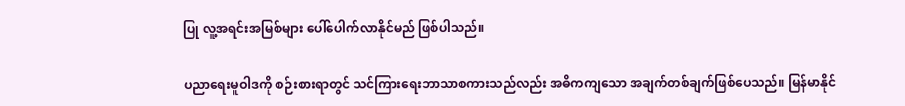ပြု လူ့အရင်းအမြစ်များ ပေါ်ပေါက်လာနိုင်မည် ဖြစ်ပါသည်။

ပညာရေးမူဝါဒကို စဉ်းစားရာတွင် သင်ကြားရေးဘာသာစကားသည်လည်း အဓိကကျသော အချက်တစ်ချက်ဖြစ်ပေသည်။ မြန်မာနိုင်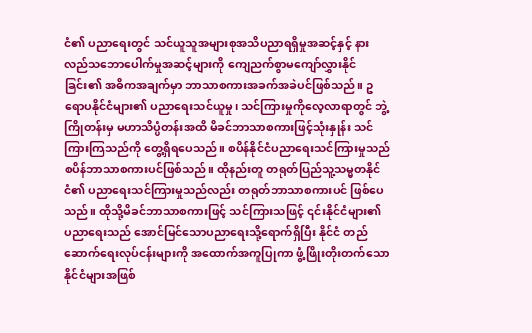ငံ၏ ပညာရေးတွင် သင်ယူသူအများစုအသိပညာရရှိမှုအဆင့်နှင့် နားလည်သဘောပေါက်မှုအဆင့်များကို ကျေညက်စွာမကျော်လွှားနိုင်ခြင်း၏ အဓိကအချက်မှာ ဘာသာစကားအခက်အခဲပင်ဖြစ်သည်။ ဥရောပနိုင်ငံများ၏ ပညာရေးသင်ယူမှု၊ သင်ကြားမှုကိုလေ့လာရာတွင် ဘွဲ့ကြိုတန်းမှ မဟာသိပ္ပံတန်းအထိ မိခင်ဘာသာစကားဖြင့်သုံးနှုန်း သင်ကြားကြသည်ကို တွေ့ရှိရပေသည်။ စပိန်နိုင်ငံပညာရေးသင်ကြားမှုသည် စပိန်ဘာသာစကားပင်ဖြစ်သည်။ ထိုနည်းတူ တရုတ်ပြည်သူ့သမ္မတနိုင်ငံ၏ ပညာရေးသင်ကြားမှုသည်လည်း တရုတ်ဘာသာစကားပင် ဖြစ်ပေသည်။ ထိုသို့မိခင်ဘာသာစကားဖြင့် သင်ကြားသဖြင့် ၎င်းနိုင်ငံများ၏ ပညာရေးသည် အောင်မြင်သောပညာရေးသို့ရောက်ရှိပြီး နိုင်ငံ တည်ဆောက်ရေးလုပ်ငန်းများကို အထောက်အကူပြုကာ ဖွံ့ဖြိုးတိုးတက်သောနိုင်ငံများအဖြစ်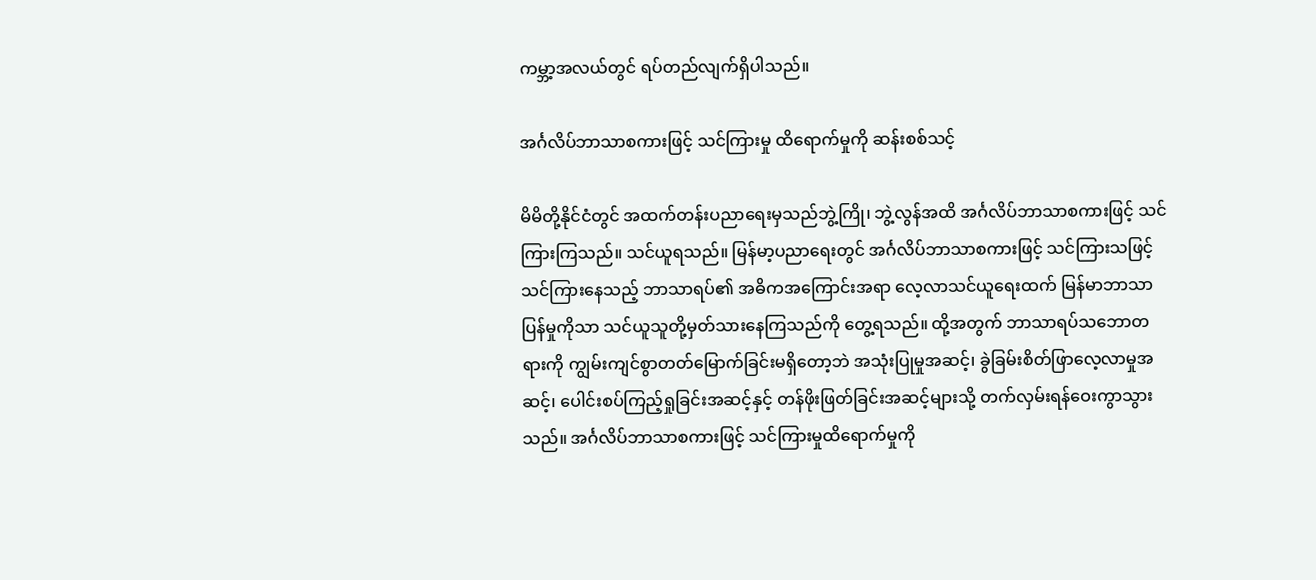ကမ္ဘာ့အလယ်တွင် ရပ်တည်လျက်ရှိပါသည်။

အင်္ဂလိပ်ဘာသာစကားဖြင့် သင်ကြားမှု ထိရောက်မှုကို ဆန်းစစ်သင့်

မိမိတို့နိုင်ငံတွင် အထက်တန်းပညာရေးမှသည်ဘွဲ့ကြို၊ ဘွဲ့လွန်အထိ အင်္ဂလိပ်ဘာသာစကားဖြင့် သင်ကြားကြသည်။ သင်ယူရသည်။ မြန်မာ့ပညာရေးတွင် အင်္ဂလိပ်ဘာသာစကားဖြင့် သင်ကြားသဖြင့် သင်ကြားနေသည့် ဘာသာရပ်၏ အဓိကအကြောင်းအရာ လေ့လာသင်ယူရေးထက် မြန်မာဘာသာပြန်မှုကိုသာ သင်ယူသူတို့မှတ်သားနေကြသည်ကို တွေ့ရသည်။ ထို့အတွက် ဘာသာရပ်သဘောတရားကို ကျွမ်းကျင်စွာတတ်မြောက်ခြင်းမရှိတော့ဘဲ အသုံးပြုမှုအဆင့်၊ ခွဲခြမ်းစိတ်ဖြာလေ့လာမှုအဆင့်၊ ပေါင်းစပ်ကြည့်ရှုခြင်းအဆင့်နှင့် တန်ဖိုးဖြတ်ခြင်းအဆင့်များသို့ တက်လှမ်းရန်ဝေးကွာသွားသည်။ အင်္ဂလိပ်ဘာသာစကားဖြင့် သင်ကြားမှုထိရောက်မှုကို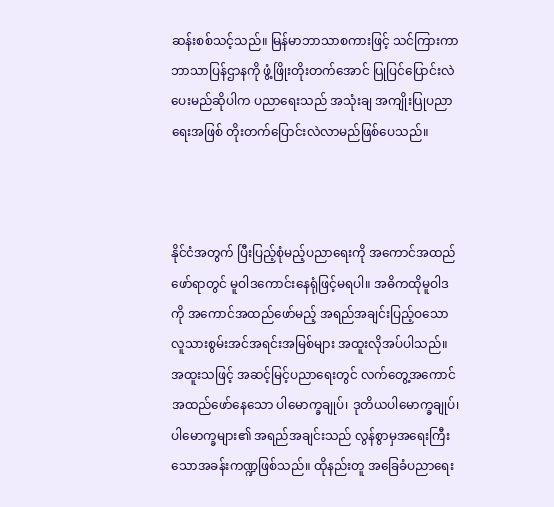ဆန်းစစ်သင့်သည်။ မြန်မာဘာသာစကားဖြင့် သင်ကြားကာဘာသာပြန်ဌာနကို ဖွံ့ဖြိုးတိုးတက်အောင် ပြုပြင်ပြောင်းလဲပေးမည်ဆိုပါက ပညာရေးသည် အသုံးချ အကျိုးပြုပညာရေးအဖြစ် တိုးတက်ပြောင်းလဲလာမည်ဖြစ်ပေသည်။



နိုင်ငံအတွက် ပြီးပြည့်စုံမည့်ပညာရေးကို အကောင်အထည်ဖော်ရာတွင် မူဝါဒကောင်းနေရုံဖြင့်မရပါ။ အဓိကထိုမူဝါဒကို အကောင်အထည်ဖော်မည့် အရည်အချင်းပြည့်ဝသော လူသားစွမ်းအင်အရင်းအမြစ်များ အထူးလိုအပ်ပါသည်။ အထူးသဖြင့် အဆင့်မြင့်ပညာရေးတွင် လက်တွေ့အကောင်အထည်ဖော်နေသော ပါမောက္ခချုပ်၊ ဒုတိယပါမောက္ခချုပ်၊ ပါမောက္ခများ၏ အရည်အချင်းသည် လွန်စွာမှအရေးကြီး သောအခန်းကဏ္ဍဖြစ်သည်။ ထိုနည်းတူ အခြေခံပညာရေး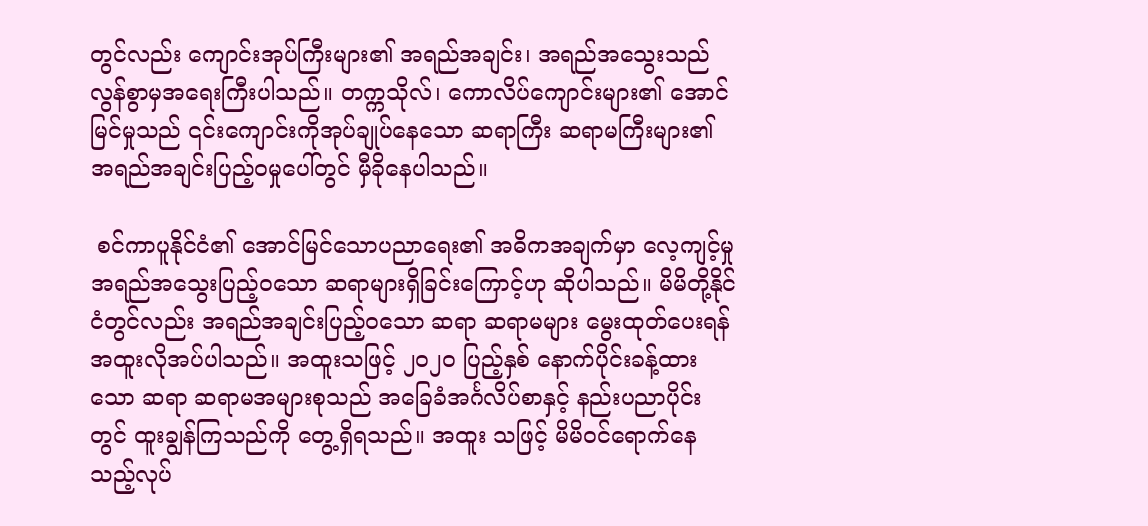တွင်လည်း ကျောင်းအုပ်ကြီးများ၏ အရည်အချင်း၊ အရည်အသွေးသည် လွန်စွာမှအရေးကြီးပါသည်။ တက္ကသိုလ်၊ ကောလိပ်ကျောင်းများ၏ အောင်မြင်မှုသည် ၎င်းကျောင်းကိုအုပ်ချုပ်နေသော ဆရာကြီး ဆရာမကြီးများ၏ အရည်အချင်းပြည့်ဝမှုပေါ်တွင် မှီခိုနေပါသည်။

 စင်ကာပူနိုင်ငံ၏ အောင်မြင်သောပညာရေး၏ အဓိကအချက်မှာ လေ့ကျင့်မှုအရည်အသွေးပြည့်ဝသော ဆရာများရှိခြင်းကြောင့်ဟု ဆိုပါသည်။ မိမိတို့နိုင်ငံတွင်လည်း အရည်အချင်းပြည့်ဝသော ဆရာ ဆရာမများ မွေးထုတ်ပေးရန် အထူးလိုအပ်ပါသည်။ အထူးသဖြင့် ၂၀၂၀ ပြည့်နှစ် နောက်ပိုင်းခန့်ထားသော ဆရာ ဆရာမအများစုသည် အခြေခံအင်္ဂလိပ်စာနှင့် နည်းပညာပိုင်းတွင် ထူးချွန်ကြသည်ကို တွေ့ရှိရသည်။ အထူး သဖြင့် မိမိဝင်ရောက်နေသည့်လုပ်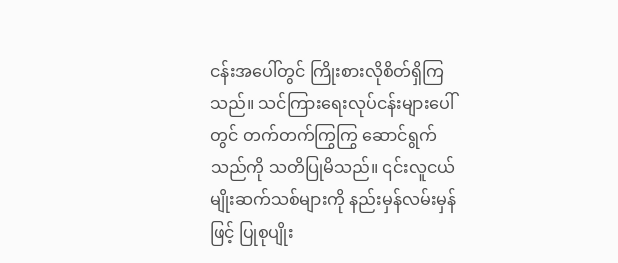ငန်းအပေါ်တွင် ကြိုးစားလိုစိတ်ရှိကြသည်။ သင်ကြားရေးလုပ်ငန်းများပေါ်တွင် တက်တက်ကြွကြွ ဆောင်ရွက်သည်ကို သတိပြုမိသည်။ ၎င်းလူငယ်မျိုးဆက်သစ်များကို နည်းမှန်လမ်းမှန်ဖြင့် ပြုစုပျိုး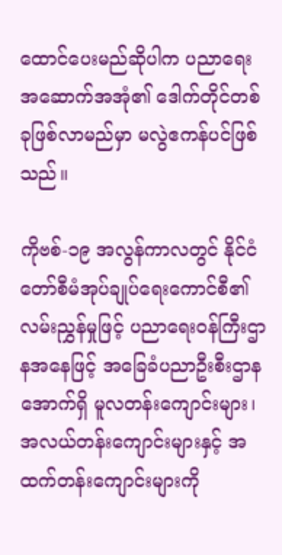ထောင်ပေးမည်ဆိုပါက ပညာရေးအဆောက်အအုံ၏ ဒေါက်တိုင်တစ်ခုဖြစ်လာမည်မှာ မလွဲဧကန်ပင်ဖြစ်သည်။

ကိုဗစ်-၁၉ အလွန်ကာလတွင် နိုင်ငံတော်စီမံအုပ်ချုပ်ရေးကောင်စီ၏ လမ်းညွှန်မှုဖြင့် ပညာရေးဝန်ကြီးဌာနအနေဖြင့် အခြေခံပညာဦးစီးဌာနအောက်ရှိ မူလတန်းကျောင်းများ၊ အလယ်တန်းကျောင်းများနှင့် အထက်တန်းကျောင်းများကို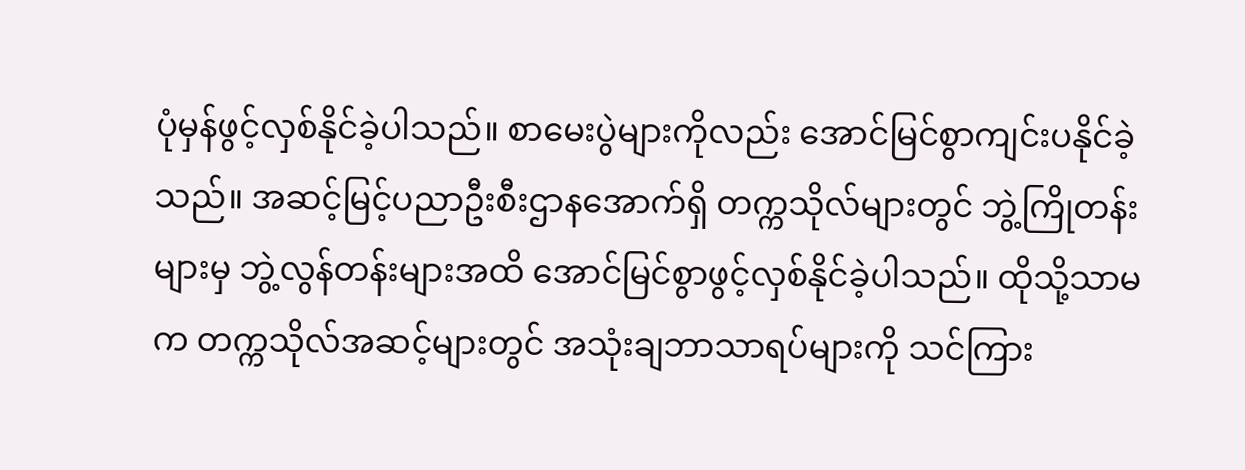ပုံမှန်ဖွင့်လှစ်နိုင်ခဲ့ပါသည်။ စာမေးပွဲများကိုလည်း အောင်မြင်စွာကျင်းပနိုင်ခဲ့သည်။ အဆင့်မြင့်ပညာဦးစီးဌာနအောက်ရှိ တက္ကသိုလ်များတွင် ဘွဲ့ကြိုတန်းများမှ ဘွဲ့လွန်တန်းများအထိ အောင်မြင်စွာဖွင့်လှစ်နိုင်ခဲ့ပါသည်။ ထိုသို့သာမက တက္ကသိုလ်အဆင့်များတွင် အသုံးချဘာသာရပ်များကို သင်ကြား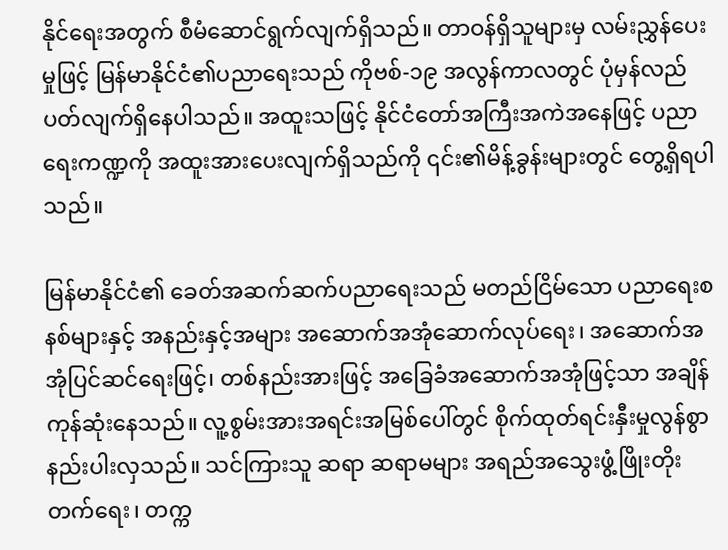နိုင်ရေးအတွက် စီမံဆောင်ရွက်လျက်ရှိသည်။ တာဝန်ရှိသူများမှ လမ်းညွှန်ပေးမှုဖြင့် မြန်မာနိုင်ငံ၏ပညာရေးသည် ကိုဗစ်-၁၉ အလွန်ကာလတွင် ပုံမှန်လည်ပတ်လျက်ရှိနေပါသည်။ အထူးသဖြင့် နိုင်ငံတော်အကြီးအကဲအနေဖြင့် ပညာရေးကဏ္ဍကို အထူးအားပေးလျက်ရှိသည်ကို ၎င်း၏မိန့်ခွန်းများတွင် တွေ့ရှိရပါသည်။

မြန်မာနိုင်ငံ၏ ခေတ်အဆက်ဆက်ပညာရေးသည် မတည်ငြိမ်သော ပညာရေးစနစ်များနှင့် အနည်းနှင့်အများ အဆောက်အအုံဆောက်လုပ်ရေး၊ အဆောက်အအုံပြင်ဆင်ရေးဖြင့်၊ တစ်နည်းအားဖြင့် အခြေခံအဆောက်အအုံဖြင့်သာ အချိန်ကုန်ဆုံးနေသည်။ လူ့စွမ်းအားအရင်းအမြစ်ပေါ်တွင် စိုက်ထုတ်ရင်းနှီးမှုလွန်စွာနည်းပါးလှသည်။ သင်ကြားသူ ဆရာ ဆရာမများ အရည်အသွေးဖွံ့ဖြိုးတိုးတက်ရေး၊ တက္က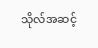သိုလ်အဆင့်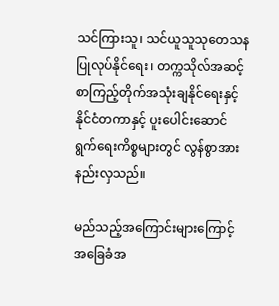သင်ကြားသူ၊ သင်ယူသူသုတေသနပြုလုပ်နိုင်ရေး၊ တက္ကသိုလ်အဆင့်စာကြည့်တိုက်အသုံးချနိုင်ရေးနှင့် နိုင်ငံတကာနှင့် ပူးပေါင်းဆောင်ရွက်ရေးကိစ္စများတွင် လွန်စွာအားနည်းလှသည်။

မည်သည့်အကြောင်းများကြောင့် အခြေခံအ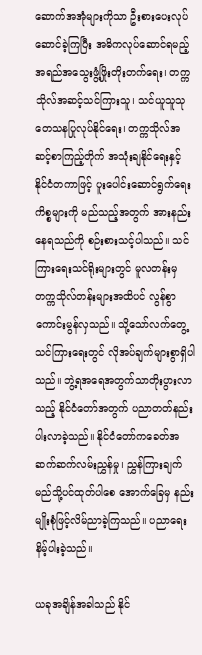ဆောက်အအုံများကိုသာ ဦးစားပေးလုပ်ဆောင်ခဲ့ကြပြီး အဓိကလုပ်ဆောင်ရမည့် အရည်အသွေးဖွံ့ဖြိုးတိုးတက်ရေး၊ တက္ကသိုလ်အဆင့်သင်ကြားသူ၊ သင်ယူသူသုတေသနပြုလုပ်နိုင်ရေး၊ တက္ကသိုလ်အဆင့်စာကြည့်တိုက် အသုံးချနိုင်ရေးနှင့် နိုင်ငံတကာဖြင့် ပူးပေါင်းဆောင်ရွက်ရေးကိစ္စများကို မည်သည့်အတွက် အားနည်းနေရသည်ကို စဉ်းစားသင့်ပါသည်။ သင်ကြားရေးသင်ရိုးများတွင် မူလတန်းမှ တက္ကသိုလ်တန်းများအထိပင် လွန်စွာကောင်းမွန်လှသည်။ သို့သော်လက်တွေ့သင်ကြားရေးတွင် လိုအပ်ချက်များစွာရှိပါသည်။ ဘွဲ့ရအရေအတွက်သာတိုးပွားလာသည့် နိုင်ငံတော်အတွက် ပညာတတ်နည်းပါးလာခဲ့သည်။ နိုင်ငံတော်ကခေတ်အဆက်ဆက်လမ်းညွှန်မှု၊ ညွှန်ကြားချက်မည်သို့ပင်ထုတ်ပါစေ အောက်ခြေမှ နည်းမျိုးစုံဖြင့်လိမ်ညာခဲ့ကြသည်။ ပညာရေးနိမ့်ပါးခဲ့သည်။

ယခုအချိန်အခါသည် နိုင်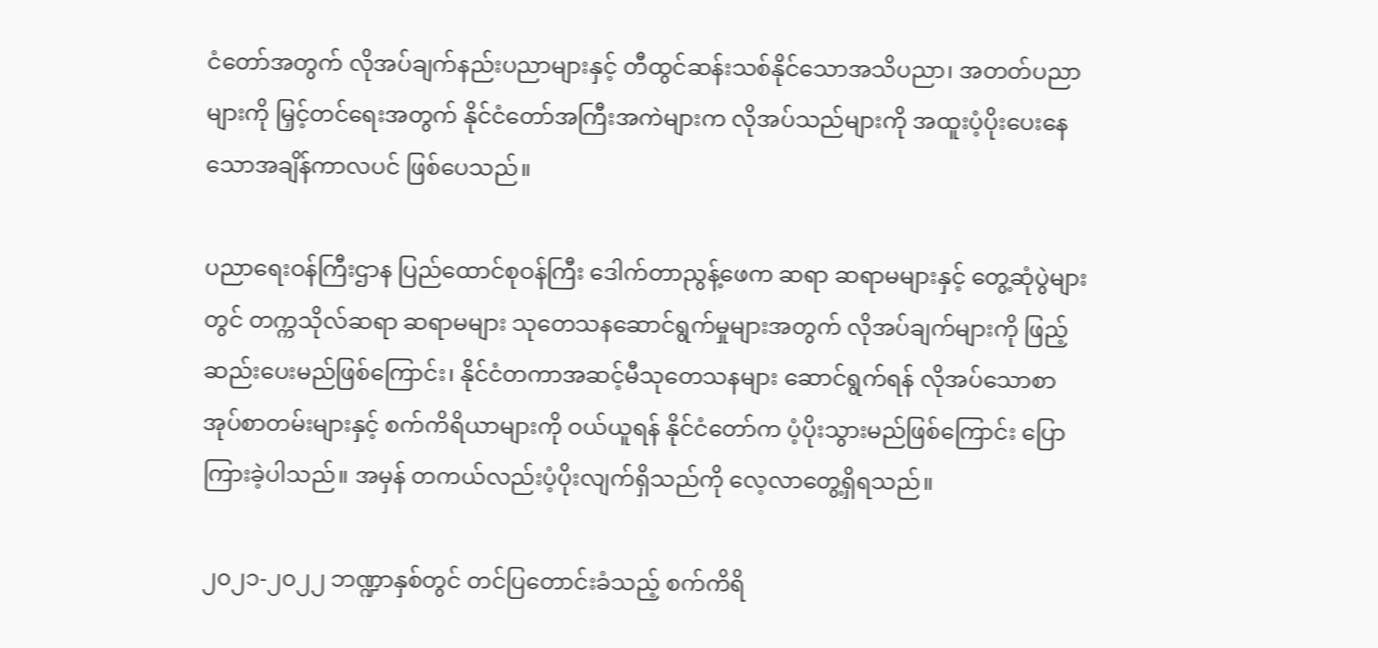ငံတော်အတွက် လိုအပ်ချက်နည်းပညာများနှင့် တီထွင်ဆန်းသစ်နိုင်သောအသိပညာ၊ အတတ်ပညာများကို မြှင့်တင်ရေးအတွက် နိုင်ငံတော်အကြီးအကဲများက လိုအပ်သည်များကို အထူးပံ့ပိုးပေးနေသောအချိန်ကာလပင် ဖြစ်ပေသည်။

ပညာရေးဝန်ကြီးဌာန ပြည်ထောင်စုဝန်ကြီး ဒေါက်တာညွန့်ဖေက ဆရာ ဆရာမများနှင့် တွေ့ဆုံပွဲများတွင် တက္ကသိုလ်ဆရာ ဆရာမများ သုတေသနဆောင်ရွက်မှုများအတွက် လိုအပ်ချက်များကို ဖြည့်ဆည်းပေးမည်ဖြစ်ကြောင်း၊ နိုင်ငံတကာအဆင့်မီသုတေသနများ ဆောင်ရွက်ရန် လိုအပ်သောစာအုပ်စာတမ်းများနှင့် စက်ကိရိယာများကို ဝယ်ယူရန် နိုင်ငံတော်က ပံ့ပိုးသွားမည်ဖြစ်ကြောင်း ပြောကြားခဲ့ပါသည်။ အမှန် တကယ်လည်းပံ့ပိုးလျက်ရှိသည်ကို လေ့လာတွေ့ရှိရသည်။

၂၀၂၁-၂၀၂၂ ဘဏ္ဍာနှစ်တွင် တင်ပြတောင်းခံသည့် စက်ကိရိ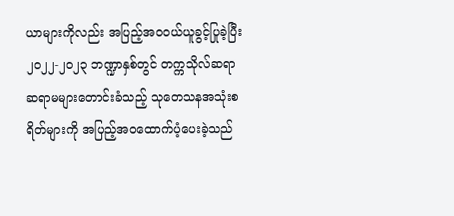ယာများကိုလည်း အပြည့်အဝဝယ်ယူခွင့်ပြုခဲ့ပြီး ၂၀၂၂-၂၀၂၃ ဘဏ္ဍာနှစ်တွင် တက္ကသိုလ်ဆရာဆရာမများတောင်းခံသည့် သုတေသနအသုံးစရိတ်များကို အပြည့်အဝထောက်ပံ့ပေးခဲ့သည်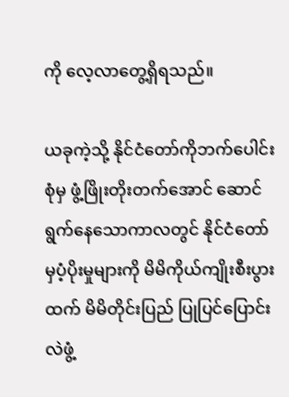ကို လေ့လာတွေ့ရှိရသည်။

ယခုကဲ့သို့ နိုင်ငံတော်ကိုဘက်ပေါင်းစုံမှ ဖွံ့ဖြိုးတိုးတက်အောင် ဆောင်ရွက်နေသောကာလတွင် နိုင်ငံတော်မှပံ့ပိုးမှုများကို မိမိကိုယ်ကျိုးစီးပွားထက် မိမိတိုင်းပြည် ပြုပြင်ပြောင်းလဲဖွံ့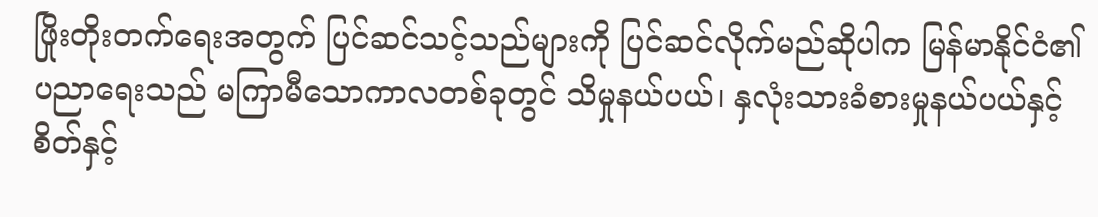ဖြိုးတိုးတက်ရေးအတွက် ပြင်ဆင်သင့်သည်များကို ပြင်ဆင်လိုက်မည်ဆိုပါက မြန်မာနိုင်ငံ၏ပညာရေးသည် မကြာမီသောကာလတစ်ခုတွင် သိမှုနယ်ပယ်၊ နှလုံးသားခံစားမှုနယ်ပယ်နှင့် စိတ်နှင့်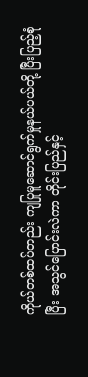ကိုယ်တစ်ထပ်တည်း ကျပြုမူဆောင်ရွက်မှုနယ်ပယ်တို့ ပြီးပြည့်စုံပြီး အသွင်ပြောင်းလဲကာ တိုင်းပြည်နှင့်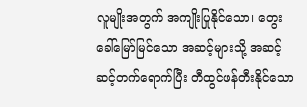လူမျိုးအတွက် အကျိုးပြုနိုင်‌သော၊ တွေးခေါ်မြော်မြင်သော အဆင့်များသို့ အဆင့်ဆင့်တက်ရောက်ပြီး တီထွင်ဖန်တီးနိုင်သော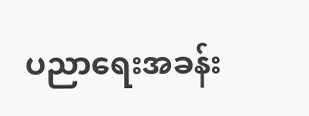ပညာရေးအခန်း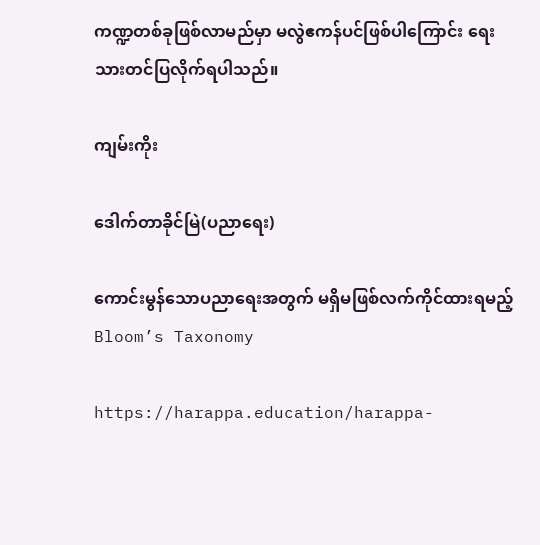ကဏ္ဍတစ်ခုဖြစ်လာမည်မှာ မလွဲဧကန်ပင်ဖြစ်ပါကြောင်း ရေးသားတင်ပြလိုက်ရပါသည်။

ကျမ်းကိုး

ဒေါက်တာခိုင်မြဲ(ပညာရေး)

ကောင်းမွန်သောပညာရေးအတွက် မရှိမဖြစ်လက်ကိုင်ထားရမည့် Bloom’s Taxonomy

https://harappa.education/harappa-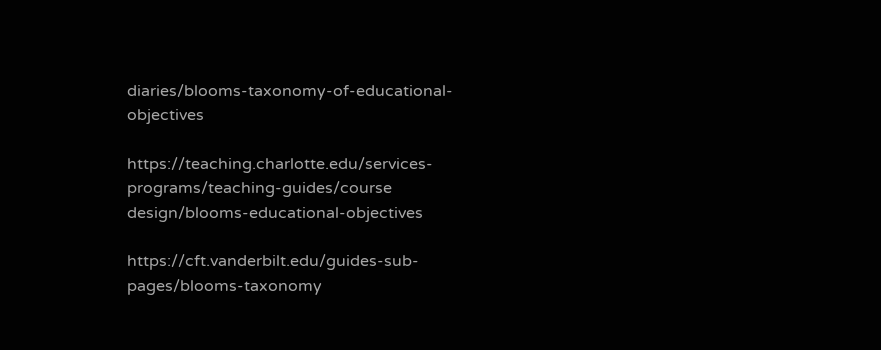diaries/blooms-taxonomy-of-educational- objectives

https://teaching.charlotte.edu/services-programs/teaching-guides/course design/blooms-educational-objectives

https://cft.vanderbilt.edu/guides-sub-pages/blooms-taxonomy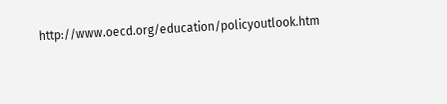http://www.oecd.org/education/policyoutlook.htm